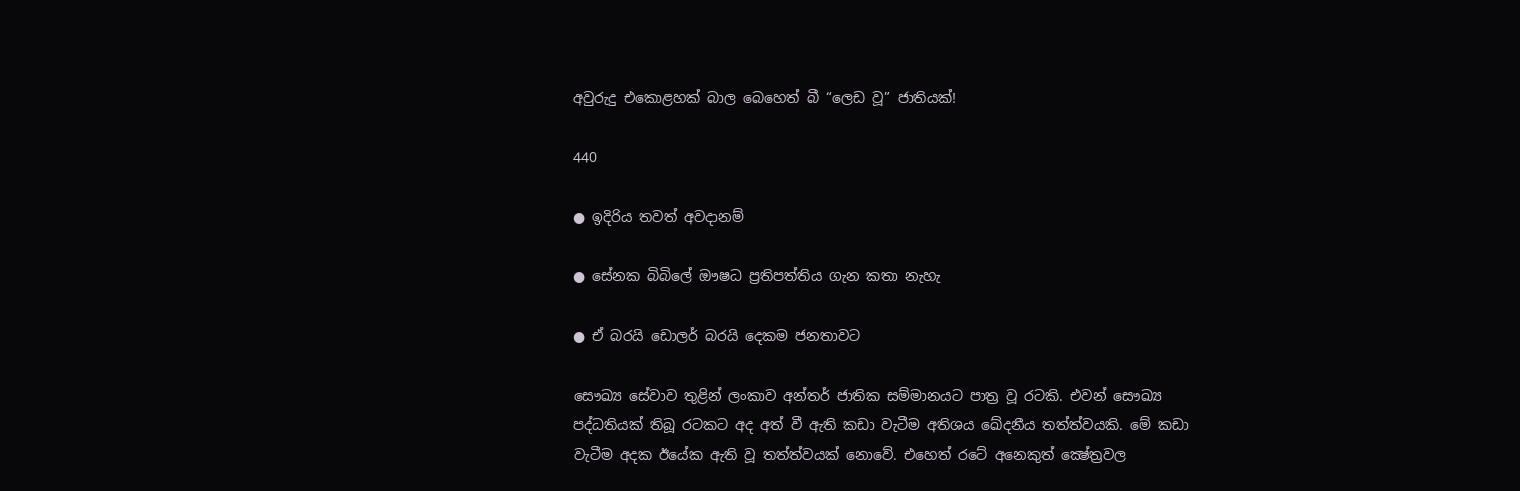අවුරුදු එකොළහක් බාල බෙහෙත් බී “ලෙඩ වූ” ජාතියක්!

440

● ඉදිරිය තවත් අවදානම්

● සේනක බිබිලේ ඖෂධ ප්‍රතිපත්තිය ගැන කතා නැහැ

● ඒ බරයි ඩොලර් බරයි දෙකම ජනතාවට

සෞඛ්‍ය සේවාව තුළින් ලංකාව අන්තර් ජාතික සම්මානයට පාත්‍ර වූ රටකි. එවන් සෞඛ්‍ය පද්ධතියක් තිබූ රටකට අද අත් වී ඇති කඩා වැටීම අතිශය ඛේදනීය තත්ත්වයකි. මේ කඩා වැටීම අදක ඊයේක ඇති වූ තත්ත්වයක් නොවේ. එහෙත් රටේ අනෙකුත් ක්‍ෂේත්‍රවල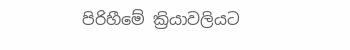පිරිහීමේ ක්‍රියාවලියට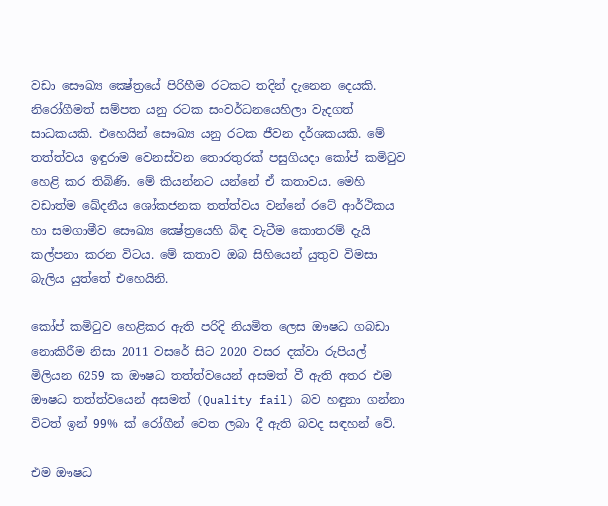වඩා සෞඛ්‍ය ක්‍ෂේත්‍රයේ පිරිහීම රටකට තදින් දැනෙන දෙයකි. නිරෝගීමත් සම්පත යනු රටක සංවර්ධනයෙහිලා වැදගත් සාධකයකි. එහෙයින් සෞඛ්‍ය යනු රටක ජීවන දර්ශකයකි. මේ තත්ත්වය ඉඳුරාම වෙනස්වන තොරතුරක් පසුගියදා කෝප් කමිටුව හෙළි කර තිබිණි. මේ කියන්නට යන්නේ ඒ කතාවය. මෙහි වඩාත්ම ඛේදනීය ශෝකජනක තත්ත්වය වන්නේ රටේ ආර්ථිකය හා සමගාමීව සෞඛ්‍ය ක්‍ෂේත්‍රයෙහි බිඳ වැටීම කොතරම් දැයි කල්පනා කරන විටය. මේ කතාව ඔබ සිහියෙන් යුතුව විමසා බැලිය යුත්තේ එහෙයිනි.

කෝප් කමිටුව හෙළිකර ඇති පරිදි නියමිත ලෙස ඖෂධ ගබඩා නොකිරීම නිසා 2011 වසරේ සිට 2020 වසර දක්වා රුපියල් මිලියන 6259 ක ඖෂධ තත්ත්වයෙන් අසමත් වී ඇති අතර එම ඖෂධ තත්ත්වයෙන් අසමත් (Quality fail) බව හඳුනා ගන්නා විටත් ඉන් 99% ක් රෝගීන් වෙත ලබා දී ඇති බවද සඳහන් වේ.

එම ඖෂධ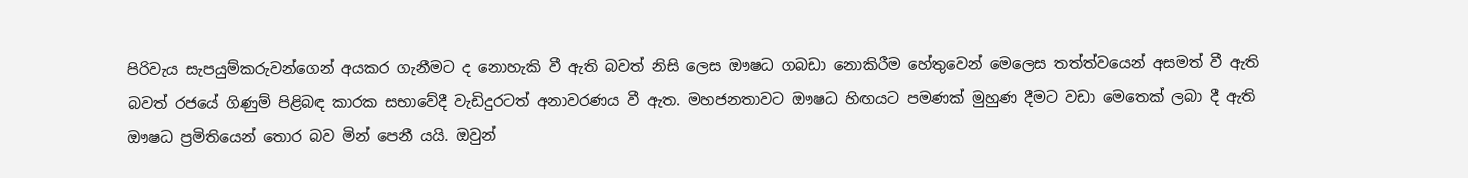පිරිවැය සැපයුම්කරුවන්ගෙන් අයකර ගැනීමට ද නොහැකි වී ඇති බවත් නිසි ලෙස ඖෂධ ගබඩා නොකිරීම හේතුවෙන් මෙලෙස තත්ත්වයෙන් අසමත් වී ඇති බවත් රජයේ ගිණුම් පිළිබඳ කාරක සභාවේදී වැඩිදුරටත් අනාවරණය වී ඇත. මහජනතාවට ඖෂධ හිඟයට පමණක් මුහුණ දීමට වඩා මෙතෙක් ලබා දී ඇති ඖෂධ ප්‍රමිතියෙන් තොර බව මින් පෙනී යයි. ඔවුන්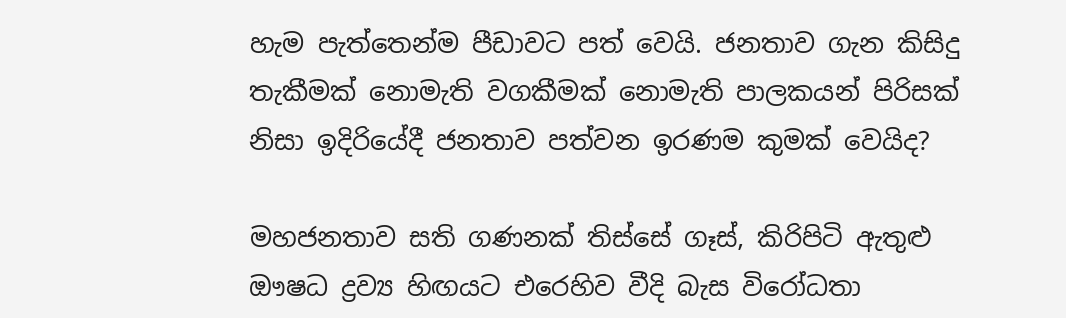හැම පැත්තෙන්ම පීඩාවට පත් වෙයි. ජනතාව ගැන කිසිදු තැකීමක් නොමැති වගකීමක් නොමැති පාලකයන් පිරිසක් නිසා ඉදිරියේදී ජනතාව පත්වන ඉරණම කුමක් වෙයිද?

මහජනතාව සති ගණනක් තිස්සේ ගෑස්, කිරිපිටි ඇතුළු ඖෂධ ද්‍රව්‍ය හිඟයට එරෙහිව වීදි බැස විරෝධතා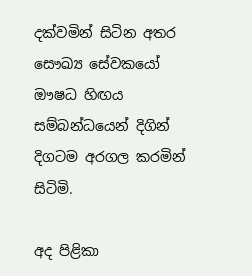දක්වමින් සිටින අතර සෞඛ්‍ය සේවකයෝ ඖෂධ හිඟය සම්බන්ධයෙන් දිගින් දිගටම අරගල කරමින් සිටිමි.

අද පිළිකා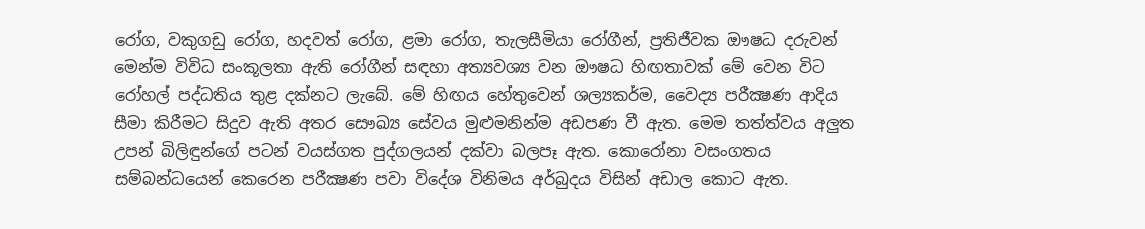රෝග, වකුගඩු රෝග, හදවත් රෝග, ළමා රෝග, තැලසීමියා රෝගීන්, ප්‍රතිජීවක ඖෂධ දරුවන් මෙන්ම විවිධ සංකූලතා ඇති රෝගීන් සඳහා අත්‍යවශ්‍ය වන ඖෂධ හිඟතාවක් මේ වෙන විට රෝහල් පද්ධතිය තුළ දක්නට ලැබේ. මේ හිඟය හේතුවෙන් ශල්‍යකර්ම, වෛද්‍ය පරීක්‍ෂණ ආදිය සීමා කිරීමට සිදුව ඇති අතර සෞඛ්‍ය සේවය මුළුමනින්ම අඩපණ වී ඇත. මෙම තත්ත්වය අලුත උපන් බිලිඳුන්ගේ පටන් වයස්ගත පුද්ගලයන් දක්වා බලපෑ ඇත. කොරෝනා වසංගතය සම්බන්ධයෙන් කෙරෙන පරීක්‍ෂණ පවා විදේශ විනිමය අර්බුදය විසින් අඩාල කොට ඇත.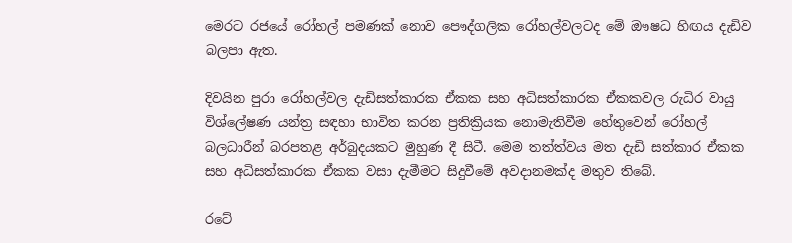මෙරට රජයේ රෝහල් පමණක් නොව පෞද්ගලික රෝහල්වලටද මේ ඖෂධ හිඟය දැඩිව බලපා ඇත.

දිවයින පුරා රෝහල්වල දැඩිසත්කාරක ඒකක සහ අධිසත්කාරක ඒකකවල රුධිර වායු විශ්ලේෂණ යන්ත්‍ර සඳහා භාවිත කරන ප්‍රතික්‍රියක නොමැතිවීම හේතුවෙන් රෝහල් බලධාරීන් බරපතළ අර්බුදයකට මුහුණ දී සිටී. මෙම තත්ත්වය මත දැඩි සත්කාර ඒකක සහ අධිසත්කාරක ඒකක වසා දැමීමට සිදුවීමේ අවදානමක්ද මතුව තිබේ.

රටේ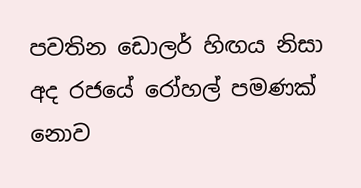පවතින ඩොලර් හිඟය නිසා අද රජයේ රෝහල් පමණක් නොව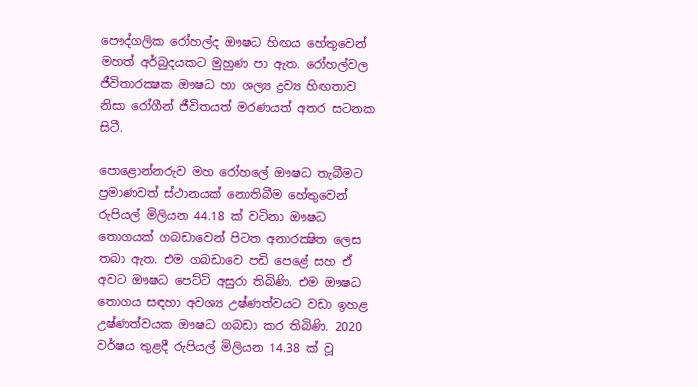පෞද්ගලික රෝහල්ද ඖෂධ හිඟය හේතුවෙන් මහත් අර්බුදයකට මුහුණ පා ඇත. රෝහල්වල ජීවිතාරක්‍ෂක ඖෂධ හා ශල්‍ය ද්‍රව්‍ය හිඟතාව නිසා රෝගීන් ජීවිතයත් මරණයත් අතර සටනක සිටී.

පොළොන්නරුව මහ රෝහලේ ඖෂධ තැබීමට ප්‍රමාණවත් ස්ථානයක් නොතිබීම හේතුවෙන් රුපියල් මිලියන 44.18 ක් වටිනා ඖෂධ තොගයක් ගබඩාවෙන් පිටත අනාරක්‍ෂිත ලෙස තබා ඇත. එම ගබඩාවෙ පඩි පෙළේ සහ ඒ අවට ඖෂධ පෙට්ටි අසුරා තිබිණි. එම ඖෂධ තොගය සඳහා අවශ්‍ය උෂ්ණත්වයට වඩා ඉහළ උෂ්ණත්වයක ඖෂධ ගබඩා කර තිබිණි. 2020 වර්ෂය තුළදී රුපියල් මිලියන 14.38 ක් වූ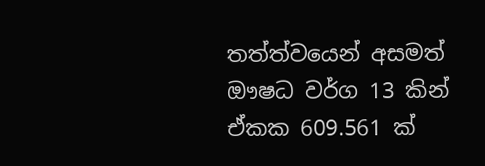තත්ත්වයෙන් අසමත් ඖෂධ වර්ග 13 කින් ඒකක 609.561 ක්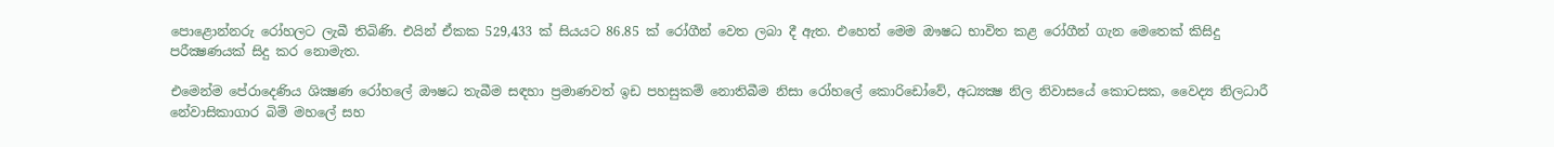පොළොන්නරු රෝහලට ලැබී තිබිණි. එයින් ඒකක 529,433 ක් සියයට 86.85 ක් රෝගීන් වෙත ලබා දී ඇත. එහෙත් මෙම ඖෂධ භාවිත කළ රෝගීන් ගැන මෙතෙක් කිසිදු පරීක්‍ෂණයක් සිදු කර නොමැත.

එමෙන්ම පේරාදෙණිය ශික්‍ෂණ රෝහලේ ඖෂධ තැබීම සඳහා ප්‍රමාණවත් ඉඩ පහසුකම් නොතිබීම නිසා රෝහලේ කොරිඩෝවේ, අධ්‍යක්‍ෂ නිල නිවාසයේ කොටසක, වෛද්‍ය නිලධාරී නේවාසිකාගාර බිම් මහලේ සහ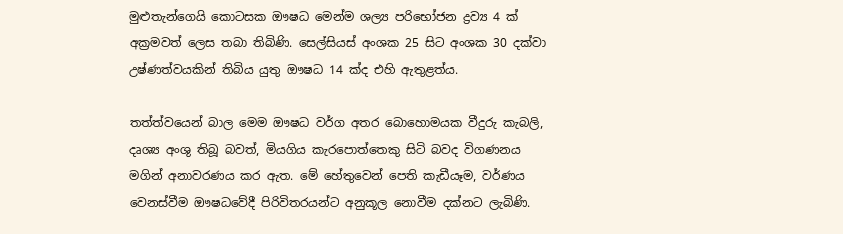මුළුතැන්ගෙයි කොටසක ඖෂධ මෙන්ම ශල්‍ය පරිභෝජන ද්‍රව්‍ය 4 ක් අක්‍රමවත් ලෙස තබා තිබිණි. සෙල්සියස් අංශක 25 සිට අංශක 30 දක්වා උෂ්ණත්වයකින් තිබිය යුතු ඖෂධ 14 ක්ද එහි ඇතුළත්ය.

තත්ත්වයෙන් බාල මෙම ඖෂධ වර්ග අතර බොහොමයක වීදුරු කැබලි, දෘශ්‍ය අංශු තිබූ බවත්, මියගිය කැරපොත්තෙකු සිටි බවද විගණනය මගින් අනාවරණය කර ඇත. මේ හේතුවෙන් පෙති කැඩීයෑම, වර්ණය වෙනස්වීම ඖෂධවේදී පිරිවිතරයන්ට අනුකූල නොවීම දක්නට ලැබිණි.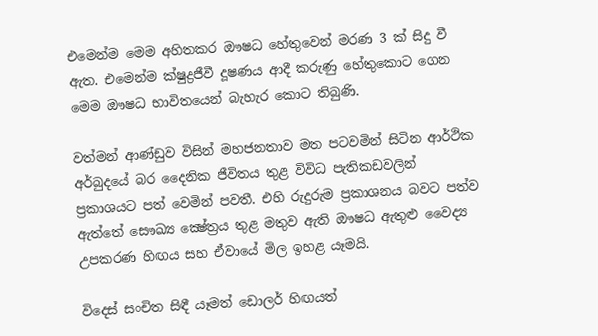එමෙන්ම මෙම අහිතකර ඖෂධ හේතුවෙන් මරණ 3 ක් සිදු වී ඇත. එමෙන්ම ක්ෂුද්‍රජීවී දූෂණය ආදී කරුණු හේතුකොට ගෙන මෙම ඖෂධ භාවිතයෙන් බැහැර කොට තිබුණි.

වත්මන් ආණ්ඩුව විසින් මහජනතාව මත පටවමින් සිටින ආර්ථික අර්බුදයේ බර දෛනික ජීවිතය තුළ විවිධ පැතිකඩවලින් ප්‍රකාශයට පත් වෙමින් පවතී. එහි රුදුරුම ප්‍රකාශනය බවට පත්ව ඇත්තේ සෞඛ්‍ය ක්‍ෂේත්‍රය තුළ මතුව ඇති ඖෂධ ඇතුළු වෛද්‍ය උපකරණ හිඟය සහ ඒවායේ මිල ඉහළ යෑමයි.

විදෙස් සංචිත සිඳී යෑමත් ඩොලර් හිඟයත්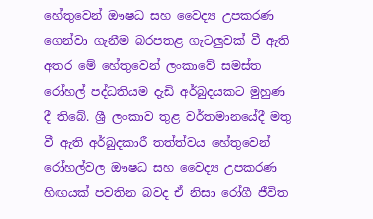හේතුවෙන් ඖෂධ සහ වෛද්‍ය උපකරණ ගෙන්වා ගැනීම බරපතළ ගැටලුවක් වී ඇති අතර මේ හේතුවෙන් ලංකාවේ සමස්ත රෝහල් පද්ධතියම දැඩි අර්බුදයකට මුහුණ දී තිබේ. ශ්‍රී ලංකාව තුළ වර්තමානයේදී මතු වී ඇති අර්බුදකාරී තත්ත්වය හේතුවෙන් රෝහල්වල ඖෂධ සහ වෛද්‍ය උපකරණ හිඟයක් පවතින බවද ඒ නිසා රෝගී ජීවිත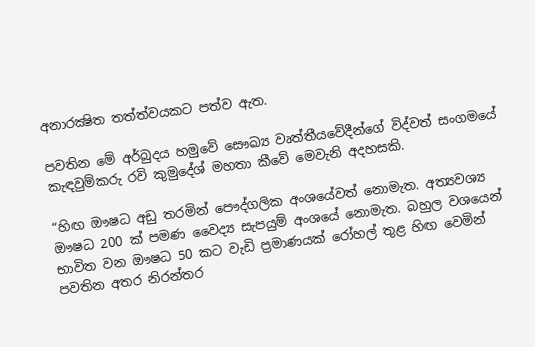අනාරක්‍ෂිත තත්ත්වයකට පත්ව ඇත.

පවතින මේ අර්බුදය හමුවේ සෞඛ්‍ය වෘත්තීයවේදීන්ගේ විද්වත් සංගමයේ කැඳවුම්කරු රවි කුමුදේශ් මහතා කීවේ මෙවැනි අදහසකි.

“හිඟ ඖෂධ අඩු තරමින් පෞද්ගලික අංශයේවත් නොමැත. අත්‍යවශ්‍ය ඖෂධ 200 ක් පමණ වෛද්‍ය සැපයුම් අංශයේ නොමැත. බහුල වශයෙන් භාවිත වන ඖෂධ 50 කට වැඩි ප්‍රමාණයක් රෝහල් තුළ හිඟ වෙමින් පවතින අතර නිරන්තර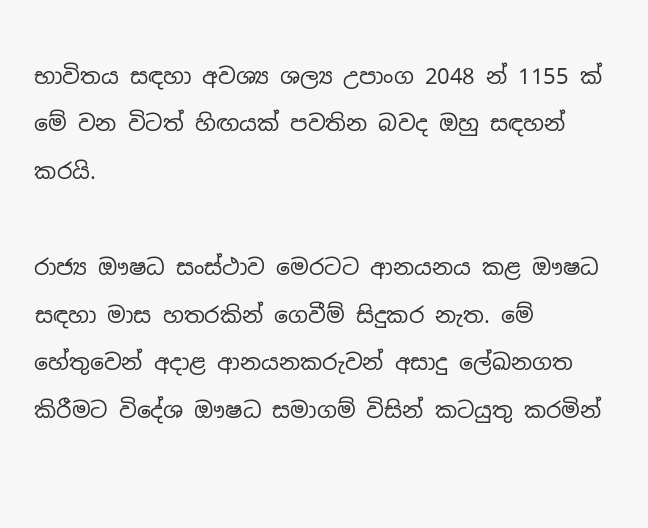භාවිතය සඳහා අවශ්‍ය ශල්‍ය උපාංග 2048 න් 1155 ක් මේ වන විටත් හිඟයක් පවතින බවද ඔහු සඳහන් කරයි.

රාජ්‍ය ඖෂධ සංස්ථාව මෙරටට ආනයනය කළ ඖෂධ සඳහා මාස හතරකින් ගෙවීම් සිදුකර නැත. මේ හේතුවෙන් අදාළ ආනයනකරුවන් අසාදු ලේඛනගත කිරීමට විදේශ ඖෂධ සමාගම් විසින් කටයුතු කරමින්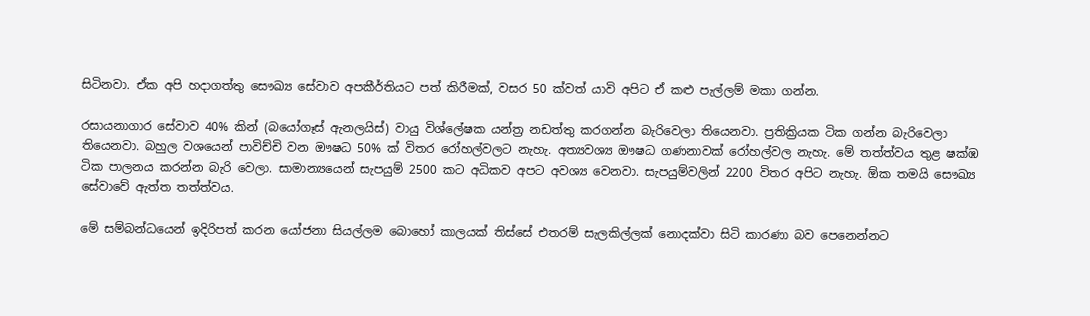සිටිනවා. ඒක අපි හදාගත්තු සෞඛ්‍ය සේවාව අපකීර්තියට පත් කිරීමක්, වසර 50 ක්වත් යාවි අපිට ඒ කළු පැල්ලම් මකා ගන්න.

රසායනාගාර සේවාව 40% කින් (බයෝගෑස් ඇනලයිස්) වායු විශ්ලේෂක යන්ත්‍ර නඩත්තු කරගන්න බැරිවෙලා තියෙනවා. ප්‍රතික්‍රියක ටික ගන්න බැරිවෙලා තියෙනවා. බහුල වශයෙන් පාවිච්චි වන ඖෂධ 50% ක් විතර රෝහල්වලට නැහැ. අත්‍යවශ්‍ය ඖෂධ ගණනාවක් රෝහල්වල නැහැ. මේ තත්ත්වය තුළ ෂක්‍ඹ ටික පාලනය කරන්න බැරි වෙලා. සාමාන්‍යයෙන් සැපයුම් 2500 කට අධිකව අපට අවශ්‍ය වෙනවා. සැපයුම්වලින් 2200 විතර අපිට නැහැ. ඕක තමයි සෞඛ්‍ය සේවාවේ ඇත්ත තත්ත්වය.

මේ සම්බන්ධයෙන් ඉදිරිපත් කරන යෝජනා සියල්ලම බොහෝ කාලයක් තිස්සේ එතරම් සැලකිල්ලක් නොදක්වා සිටි කාරණා බව පෙනෙන්නට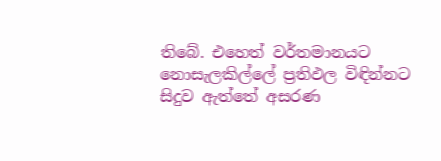තිබේ. එහෙත් වර්තමානයට නොසැලකිල්ලේ ප්‍රතිඵල විඳින්නට සිදුව ඇත්තේ අසරණ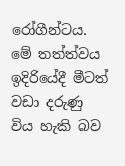රෝගීන්ටය. මේ තත්ත්වය ඉදිරියේදී මීටත් වඩා දරුණු විය හැකි බව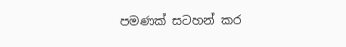පමණක් සටහන් කර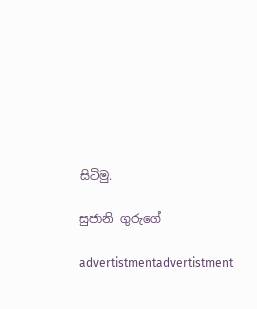සිටිමු.

සුජානි ගුරුගේ

advertistmentadvertistment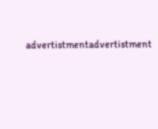advertistmentadvertistment